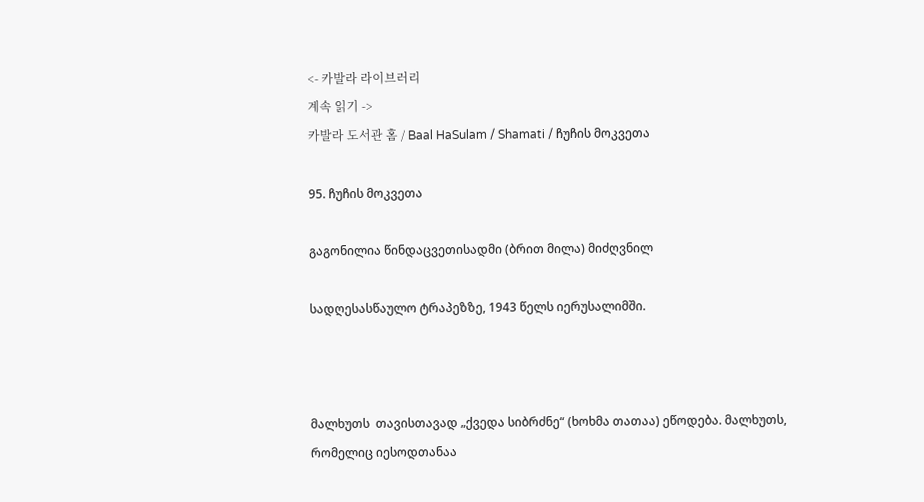<- 카발라 라이브러리
계속 읽기 ->
카발라 도서관 홈 / Baal HaSulam / Shamati / ჩუჩის მოკვეთა

95. ჩუჩის მოკვეთა

გაგონილია წინდაცვეთისადმი (ბრით მილა) მიძღვნილ

სადღესასწაულო ტრაპეზზე, 1943 წელს იერუსალიმში.



მალხუთს  თავისთავად „ქვედა სიბრძნე“ (ხოხმა თათაა) ეწოდება. მალხუთს, რომელიც იესოდთანაა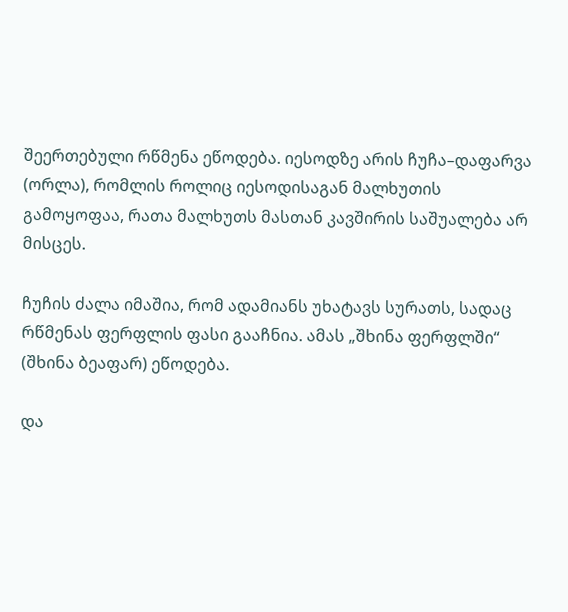შეერთებული რწმენა ეწოდება. იესოდზე არის ჩუჩა–დაფარვა (ორლა), რომლის როლიც იესოდისაგან მალხუთის გამოყოფაა, რათა მალხუთს მასთან კავშირის საშუალება არ მისცეს.

ჩუჩის ძალა იმაშია, რომ ადამიანს უხატავს სურათს, სადაც რწმენას ფერფლის ფასი გააჩნია. ამას „შხინა ფერფლში“ (შხინა ბეაფარ) ეწოდება.

და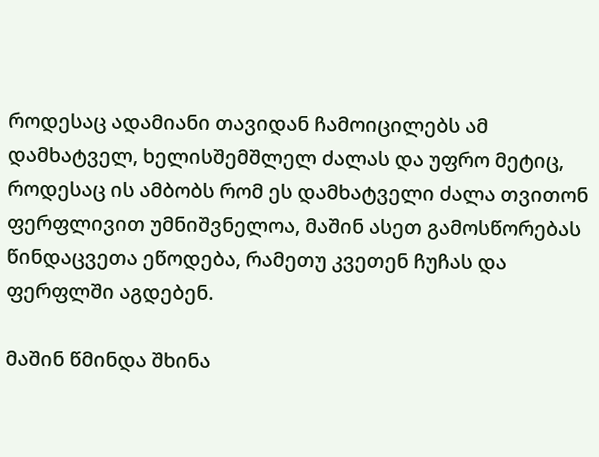როდესაც ადამიანი თავიდან ჩამოიცილებს ამ დამხატველ, ხელისშემშლელ ძალას და უფრო მეტიც, როდესაც ის ამბობს რომ ეს დამხატველი ძალა თვითონ ფერფლივით უმნიშვნელოა, მაშინ ასეთ გამოსწორებას წინდაცვეთა ეწოდება, რამეთუ კვეთენ ჩუჩას და ფერფლში აგდებენ.

მაშინ წმინდა შხინა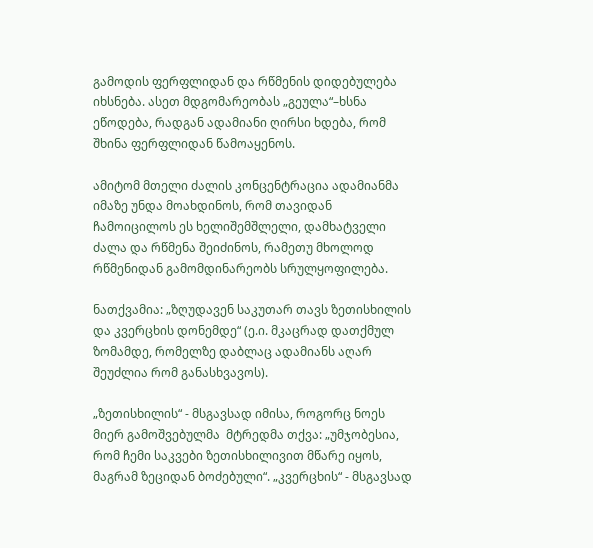გამოდის ფერფლიდან და რწმენის დიდებულება იხსნება. ასეთ მდგომარეობას „გეულა“–ხსნა ეწოდება, რადგან ადამიანი ღირსი ხდება, რომ შხინა ფერფლიდან წამოაყენოს.

ამიტომ მთელი ძალის კონცენტრაცია ადამიანმა იმაზე უნდა მოახდინოს, რომ თავიდან ჩამოიცილოს ეს ხელიშემშლელი, დამხატველი ძალა და რწმენა შეიძინოს, რამეთუ მხოლოდ რწმენიდან გამომდინარეობს სრულყოფილება.

ნათქვამია: „ზღუდავენ საკუთარ თავს ზეთისხილის და კვერცხის დონემდე“ (ე.ი. მკაცრად დათქმულ  ზომამდე, რომელზე დაბლაც ადამიანს აღარ შეუძლია რომ განასხვავოს).

„ზეთისხილის“ - მსგავსად იმისა, როგორც ნოეს მიერ გამოშვებულმა  მტრედმა თქვა: „უმჯობესია, რომ ჩემი საკვები ზეთისხილივით მწარე იყოს, მაგრამ ზეციდან ბოძებული“. „კვერცხის“ - მსგავსად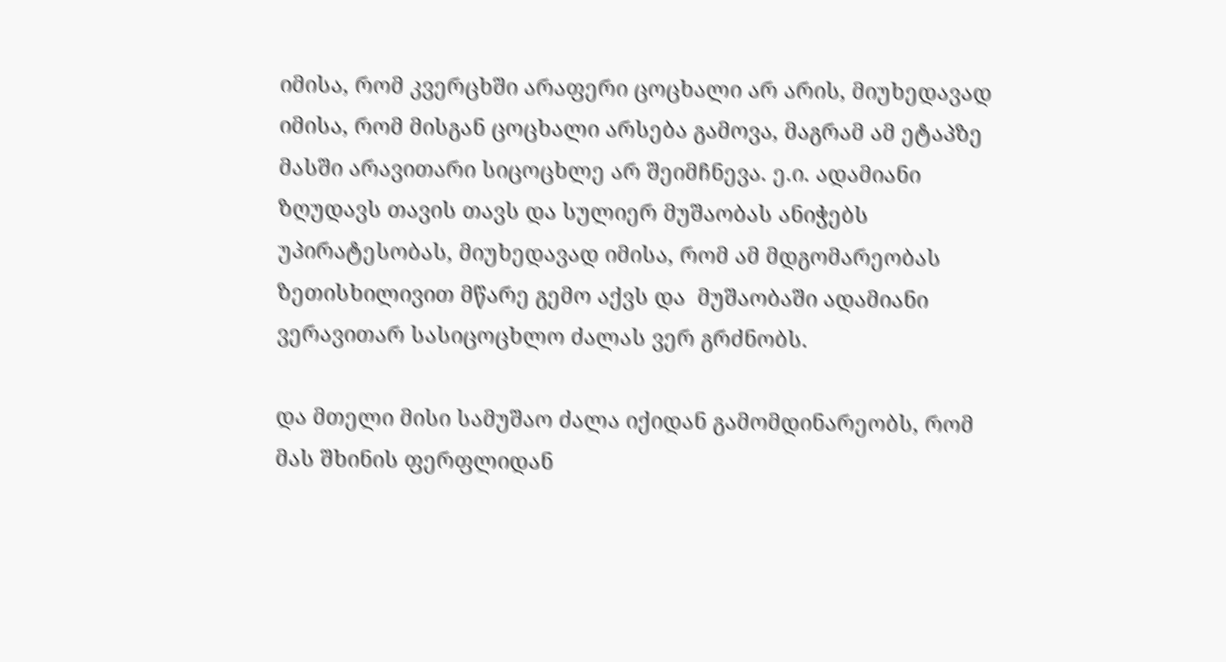იმისა, რომ კვერცხში არაფერი ცოცხალი არ არის, მიუხედავად იმისა, რომ მისგან ცოცხალი არსება გამოვა, მაგრამ ამ ეტაპზე მასში არავითარი სიცოცხლე არ შეიმჩნევა. ე.ი. ადამიანი ზღუდავს თავის თავს და სულიერ მუშაობას ანიჭებს უპირატესობას, მიუხედავად იმისა, რომ ამ მდგომარეობას ზეთისხილივით მწარე გემო აქვს და  მუშაობაში ადამიანი ვერავითარ სასიცოცხლო ძალას ვერ გრძნობს.

და მთელი მისი სამუშაო ძალა იქიდან გამომდინარეობს, რომ მას შხინის ფერფლიდან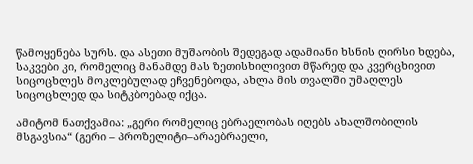წამოყენება სურს. და ასეთი მუშაობის შედეგად ადამიანი ხსნის ღირსი ხდება, საკვები კი, რომელიც მანამდე მას ზეთისხილივით მწარედ და კვერცხივით სიცოცხლეს მოკლებულად ეჩვენებოდა, ახლა მის თვალში უმაღლეს სიცოცხლედ და სიტკბოებად იქცა.

ამიტომ ნათქვამია: „გერი რომელიც ებრაელობას იღებს ახალშობილის მსგავსია“ (გერი – პროზელიტი–არაებრაელი,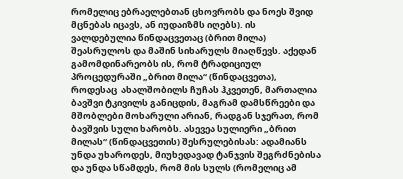რომელიც ებრაელებთან ცხოვრობს და ნოეს შვიდ მცნებას იცავს, ან იუდაიზმს იღებს). ის ვალდებულია წინდაცვეთაც (ბრით მილა) შეასრულოს და მაშინ სიხარულს მიაღწევს. აქედან გამომდინარეობს ის, რომ ტრადიციულ პროცედურაში „ბრით მილა“ (წინდაცვეთა), როდესაც  ახალშობილს ჩუჩას ჰკვეთენ, მართალია ბავშვი ტკივილს განიცდის, მაგრამ დამსწრეები და მშობლები მოხარული არიან, რადგან სჯერათ, რომ ბავშვის სული ხარობს. ასევეა სულიერი „ბრით მილას“ (წინდაცვეთის) შესრულებისას: ადამიანს უნდა უხაროდეს, მიუხედავად ტანჯვის შეგრძნებისა და უნდა სწამდეს, რომ მის სულს (რომელიც ამ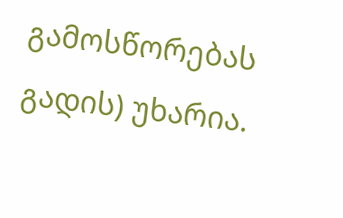გამოსწორებას გადის) უხარია.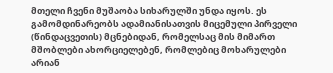მთელი ჩვენი მუშაობა სიხარულში უნდა იყოს. ეს გამომდინარეობს ადამიანისათვის მიცემული პირველი (წინდაცვეთის) მცნებიდან, რომელსაც მის მიმართ მშობლები ახორციელებენ, რომლებიც მოხარულები არიან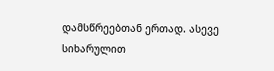დამსწრეებთან ერთად. ასევე სიხარულით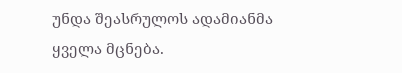უნდა შეასრულოს ადამიანმა ყველა მცნება.